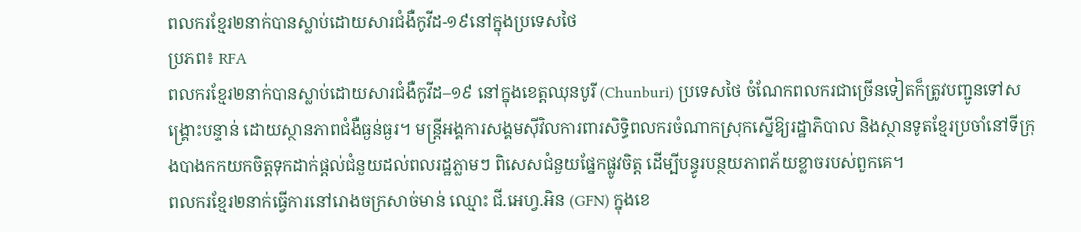ពលករខ្មែរ២នាក់បានស្លាប់ដោយសារជំងឺកូវីដ-១៩នៅក្នុងប្រទេសថៃ
ប្រភព៖ RFA
ពលករខ្មែរ២នាក់បានស្លាប់ដោយសារជំងឺកូវីដ–១៩ នៅក្នុងខេត្តឈុនបូរី (Chunburi) ប្រទេសថៃ ចំណែកពលករជាច្រើនទៀតក៏ត្រូវបញ្ជូនទៅសង្គ្រោះបន្ទាន់ ដោយស្ថានភាពជំងឺធ្ងន់ធ្ងរ។ មន្ត្រីអង្គការសង្គមស៊ីវិលការពារសិទ្ធិពលករចំណាកស្រុកស្នើឱ្យរដ្ឋាភិបាល និងស្ថានទូតខ្មែរប្រចាំនៅទីក្រុងបាងកកយកចិត្តទុកដាក់ផ្ដល់ជំនួយដល់ពលរដ្ឋភ្លាមៗ ពិសេសជំនួយផ្នែកផ្លូវចិត្ត ដើម្បីបន្ធូរបន្ថយភាពភ័យខ្លាចរបស់ពួកគេ។
ពលករខ្មែរ២នាក់ធ្វើការនៅរោងចក្រសាច់មាន់ ឈ្មោះ ជី.អេហ្វ.អិន (GFN) ក្នុងខេ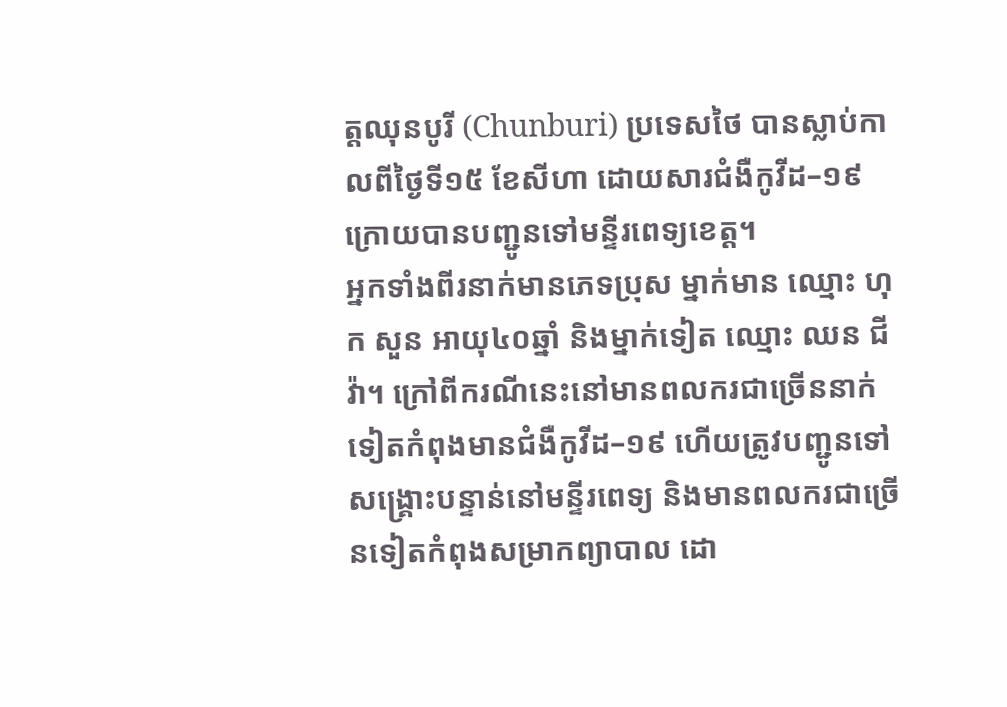ត្តឈុនបូរី (Chunburi) ប្រទេសថៃ បានស្លាប់កាលពីថ្ងៃទី១៥ ខែសីហា ដោយសារជំងឺកូវីដ–១៩ ក្រោយបានបញ្ជូនទៅមន្ទីរពេទ្យខេត្ត។
អ្នកទាំងពីរនាក់មានភេទប្រុស ម្នាក់មាន ឈ្មោះ ហុក សួន អាយុ៤០ឆ្នាំ និងម្នាក់ទៀត ឈ្មោះ ឈន ជីវ៉ា។ ក្រៅពីករណីនេះនៅមានពលករជាច្រើននាក់ទៀតកំពុងមានជំងឺកូវីដ–១៩ ហើយត្រូវបញ្ជូនទៅសង្គ្រោះបន្ទាន់នៅមន្ទីរពេទ្យ និងមានពលករជាច្រើនទៀតកំពុងសម្រាកព្យាបាល ដោ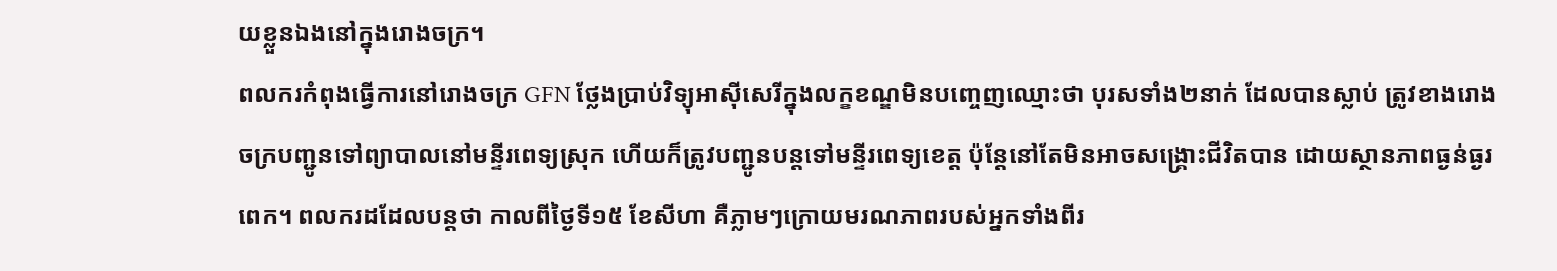យខ្លួនឯងនៅក្នុងរោងចក្រ។
ពលករកំពុងធ្វើការនៅរោងចក្រ GFN ថ្លែងប្រាប់វិទ្យុអាស៊ីសេរីក្នុងលក្ខខណ្ឌមិនបញ្ចេញឈ្មោះថា បុរសទាំង២នាក់ ដែលបានស្លាប់ ត្រូវខាងរោងចក្របញ្ជូនទៅព្យាបាលនៅមន្ទីរពេទ្យស្រុក ហើយក៏ត្រូវបញ្ជូនបន្តទៅមន្ទីរពេទ្យខេត្ត ប៉ុន្តែនៅតែមិនអាចសង្គ្រោះជីវិតបាន ដោយស្ថានភាពធ្ងន់ធ្ងរពេក។ ពលករដដែលបន្តថា កាលពីថ្ងៃទី១៥ ខែសីហា គឺភ្លាមៗក្រោយមរណភាពរបស់អ្នកទាំងពីរ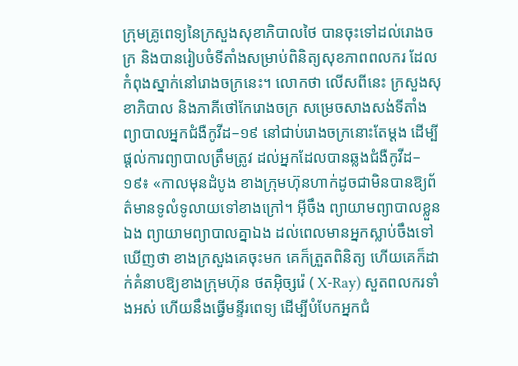ក្រុមគ្រូពេទ្យនៃក្រសួងសុខាភិបាលថៃ បានចុះទៅដល់រោងចក្រ និងបានរៀបចំទីតាំងសម្រាប់ពិនិត្យសុខភាពពលករ ដែលកំពុងស្នាក់នៅរោងចក្រនេះ។ លោកថា លើសពីនេះ ក្រសួងសុខាភិបាល និងភាគីថៅកែរោងចក្រ សម្រេចសាងសង់ទីតាំងព្យាបាលអ្នកជំងឺកូវីដ–១៩ នៅជាប់រោងចក្រនោះតែម្ដង ដើម្បីផ្ដល់ការព្យាបាលត្រឹមត្រូវ ដល់អ្នកដែលបានឆ្លងជំងឺកូវីដ–១៩៖ «កាលមុនដំបូង ខាងក្រុមហ៊ុនហាក់ដូចជាមិនបានឱ្យព័ត៌មានទូលំទូលាយទៅខាងក្រៅ។ អ៊ីចឹង ព្យាយាមព្យាបាលខ្លួនឯង ព្យាយាមព្យាបាលគ្នាឯង ដល់ពេលមានអ្នកស្លាប់ចឹងទៅ ឃើញថា ខាងក្រសួងគេចុះមក គេក៏ត្រួតពិនិត្យ ហើយគេក៏ដាក់គំនាបឱ្យខាងក្រុមហ៊ុន ថតអ៊ិច្សរ៉េ ( X-Ray) សួតពលករទាំងអស់ ហើយនឹងធ្វើមន្ទីរពេទ្យ ដើម្បីបំបែកអ្នកជំ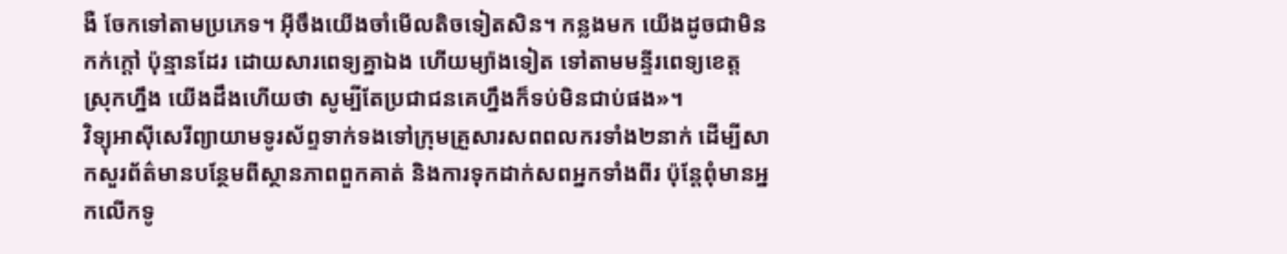ងឺ ចែកទៅតាមប្រភេទ។ អ៊ីចឹងយើងចាំមើលតិចទៀតសិន។ កន្លងមក យើងដូចជាមិនកក់ក្ដៅ ប៉ុន្មានដែរ ដោយសារពេទ្យគ្នាឯង ហើយម្យ៉ាងទៀត ទៅតាមមន្ទីរពេទ្យខេត្ត ស្រុកហ្នឹង យើងដឹងហើយថា សូម្បីតែប្រជាជនគេហ្នឹងក៏ទប់មិនជាប់ផង»។
វិទ្យុអាស៊ីសេរីព្យាយាមទូរស័ព្ទទាក់ទងទៅក្រុមគ្រួសារសពពលករទាំង២នាក់ ដើម្បីសាកសួរព័ត៌មានបន្ថែមពីស្ថានភាពពួកគាត់ និងការទុកដាក់សពអ្នកទាំងពីរ ប៉ុន្តែពុំមានអ្នកលើកទូ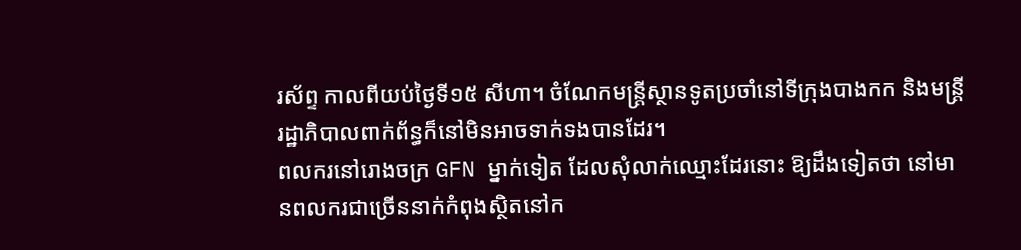រស័ព្ទ កាលពីយប់ថ្ងៃទី១៥ សីហា។ ចំណែកមន្ត្រីស្ថានទូតប្រចាំនៅទីក្រុងបាងកក និងមន្ត្រីរដ្ឋាភិបាលពាក់ព័ន្ធក៏នៅមិនអាចទាក់ទងបានដែរ។
ពលករនៅរោងចក្រ GFN ម្នាក់ទៀត ដែលសុំលាក់ឈ្មោះដែរនោះ ឱ្យដឹងទៀតថា នៅមានពលករជាច្រើននាក់កំពុងស្ថិតនៅក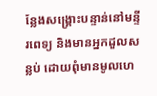ន្លែងសង្គ្រោះបន្ទាន់នៅមន្ទីរពេទ្យ និងមានអ្នកដួលសន្លប់ ដោយពុំមានមូលហេ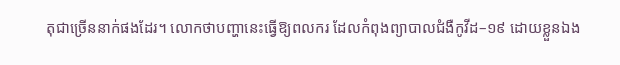តុជាច្រើននាក់ផងដែរ។ លោកថាបញ្ហានេះធ្វើឱ្យពលករ ដែលកំពុងព្យាបាលជំងឺកូវីដ–១៩ ដោយខ្លួនឯង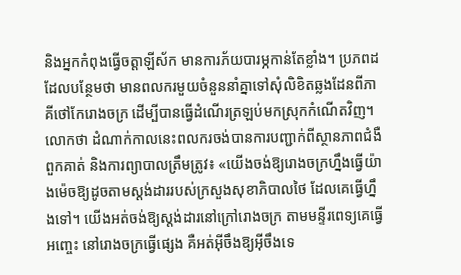និងអ្នកកំពុងធ្វើចត្តាឡីស័ក មានការភ័យបារម្ភកាន់តែខ្លាំង។ ប្រភពដដែលបន្ថែមថា មានពលករមួយចំនួននាំគ្នាទៅសុំលិខិតឆ្លងដែនពីភាគីថៅកែរោងចក្រ ដើម្បីបានធ្វើដំណើរត្រឡប់មកស្រុកកំណើតវិញ។ លោកថា ដំណាក់កាលនេះពលករចង់បានការបញ្ជាក់ពីស្ថានភាពជំងឺពួកគាត់ និងការព្យាបាលត្រឹមត្រូវ៖ «យើងចង់ឱ្យរោងចក្រហ្នឹងធ្វើយ៉ាងម៉េចឱ្យដូចតាមស្តង់ដាររបស់ក្រសួងសុខាភិបាលថៃ ដែលគេធ្វើហ្នឹងទៅ។ យើងអត់ចង់ឱ្យស្ដង់ដារនៅក្រៅរោងចក្រ តាមមន្ទីរពេទ្យគេធ្វើអញ្ចេះ នៅរោងចក្រធ្វើផ្សេង គឺអត់អ៊ីចឹងឱ្យអ៊ីចឹងទេ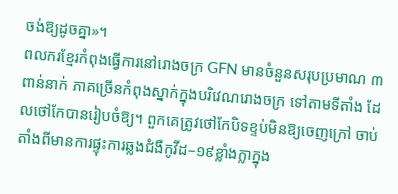ចង់ឱ្យដូចគ្នា»។
ពលករខ្មែរកំពុងធ្វើការនៅរោងចក្រ GFN មានចំនួនសរុបប្រមាណ ៣ពាន់នាក់ ភាគច្រើនកំពុងស្នាក់ក្នុងបរិវេណរោងចក្រ ទៅតាមទីតាំង ដែលថៅកែបានរៀបចំឱ្យ។ ពួកគេត្រូវថៅកែបិទខ្ទប់មិនឱ្យចេញក្រៅ ចាប់តាំងពីមានការផ្ទុះការឆ្លងជំងឺកូវីដ–១៩ខ្លាំងក្លាក្នុង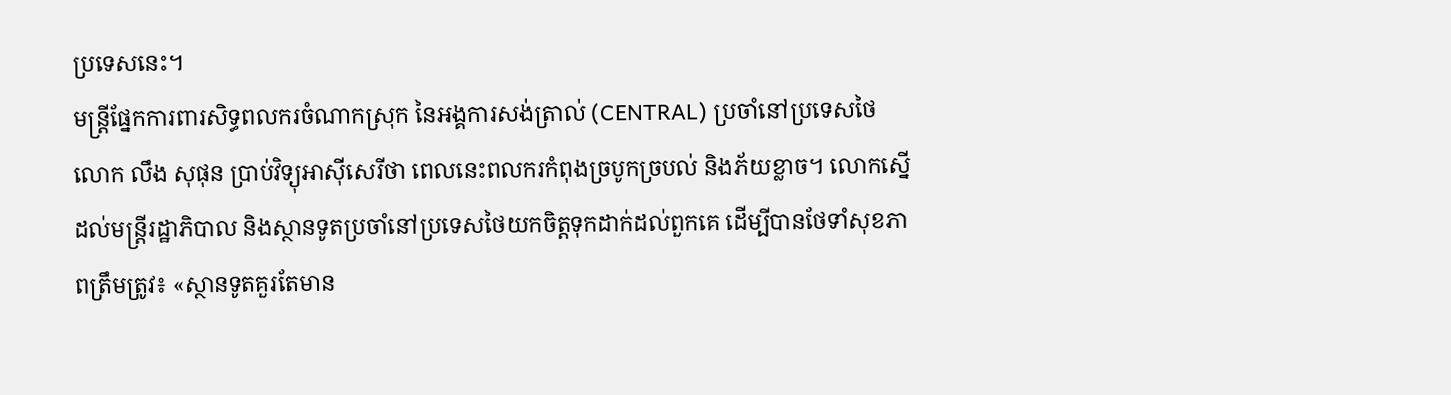ប្រទេសនេះ។
មន្ត្រីផ្នែកការពារសិទ្ធពលករចំណាកស្រុក នៃអង្គការសង់ត្រាល់ (CENTRAL) ប្រចាំនៅប្រទេសថៃ លោក លឹង សុផុន ប្រាប់វិទ្យុអាស៊ីសេរីថា ពេលនេះពលករកំពុងច្របូកច្របល់ និងភ័យខ្លាច។ លោកស្នើដល់មន្ត្រីរដ្ឋាភិបាល និងស្ថានទូតប្រចាំនៅប្រទេសថៃយកចិត្តទុកដាក់ដល់ពួកគេ ដើម្បីបានថែទាំសុខភាពត្រឹមត្រូវ៖ «ស្ថានទូតគួរតែមាន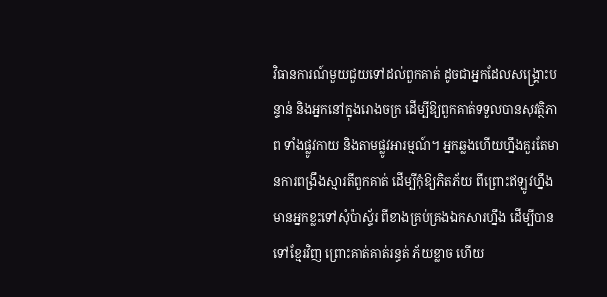វិធានការណ៍មួយជួយទៅដល់ពួកគាត់ ដូចជាអ្នកដែលសង្គ្រោះបន្ទាន់ និងអ្នកនៅក្នុងរោងចក្រ ដើម្បីឱ្យពួកគាត់ទទួលបានសុវត្ថិភាព ទាំងផ្លូវកាយ និងតាមផ្លូវអារម្មណ៍។ អ្នកឆ្លងហើយហ្នឹងគួរតែមានការពង្រឹងស្មារតីពួកគាត់ ដើម្បីកុំឱ្យភិតភ័យ ពីព្រោះឥឡូវហ្នឹងមានអ្នកខ្លះទៅសុំប៉ាស្ទ័រ ពីខាងគ្រប់គ្រងឯកសារហ្នឹង ដើម្បីបានទៅខ្មែរវិញ ព្រោះគាត់គាត់រន្ធត់ ភ័យខ្លាច ហើយ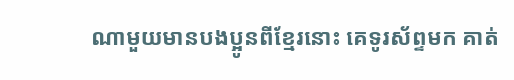ណាមួយមានបងប្អូនពីខ្មែរនោះ គេទូរស័ព្ទមក គាត់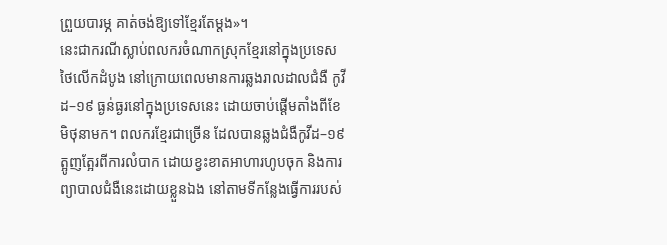ព្រួយបារម្ភ គាត់ចង់ឱ្យទៅខ្មែរតែម្ដង»។
នេះជាករណីស្លាប់ពលករចំណាកស្រុកខ្មែរនៅក្នុងប្រទេសថៃលើកដំបូង នៅក្រោយពេលមានការឆ្លងរាលដាលជំងឺ កូវីដ–១៩ ធ្ងន់ធ្ងរនៅក្នុងប្រទេសនេះ ដោយចាប់ផ្តើមតាំងពីខែមិថុនាមក។ ពលករខ្មែរជាច្រើន ដែលបានឆ្លងជំងឺកូវីដ–១៩ ត្អូញត្អែរពីការលំបាក ដោយខ្វះខាតអាហារហូបចុក និងការព្យាបាលជំងឺនេះដោយខ្លួនឯង នៅតាមទីកន្លែងធ្វើការរបស់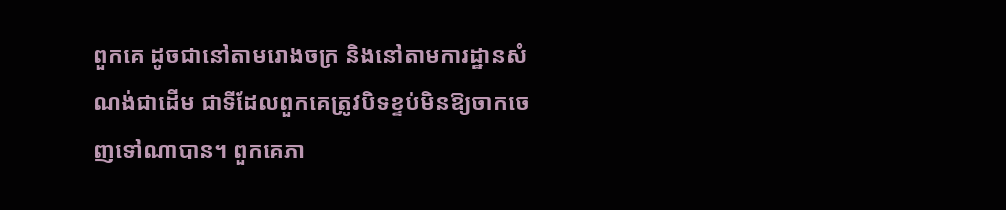ពួកគេ ដូចជានៅតាមរោងចក្រ និងនៅតាមការដ្ឋានសំណង់ជាដើម ជាទីដែលពួកគេត្រូវបិទខ្ទប់មិនឱ្យចាកចេញទៅណាបាន។ ពួកគេភា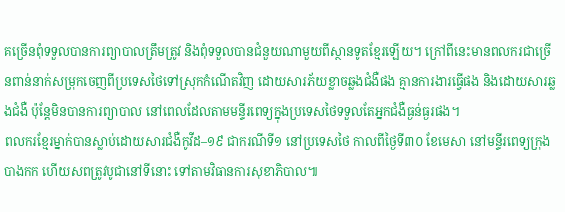គច្រើនពុំទទួលបានការព្យាបាលត្រឹមត្រូវ និងពុំទទួលបានជំនួយណាមួយពីស្ថានទូតខ្មែរឡើយ។ ក្រៅពីនេះមានពលករជាច្រើនពាន់នាក់សម្រុកចេញពីប្រទេសថៃទៅស្រុកកំណើតវិញ ដោយសារភ័យខ្លាចឆ្លងជំងឺផង គ្មានការងារធ្វើផង និងដោយសារឆ្លងជំងឺ ប៉ុន្តែមិនបានការព្យាបាល នៅពេលដែលតាមមន្ទីរពេទ្យក្នុងប្រទេសថៃទទួលតែអ្នកជំងឺធ្ងន់ធ្ងរផង។
ពលករខ្មែរម្នាក់បានស្លាប់ដោយសារជំងឺកូវីដ–១៩ ជាករណីទី១ នៅប្រទេសថៃ កាលពីថ្ងៃទី៣០ ខែមេសា នៅមន្ទីរពេទ្យក្រុងបាងកក ហើយសពត្រូវបូជានៅទីនោះ ទៅតាមវិធានការសុខាភិបាល៕